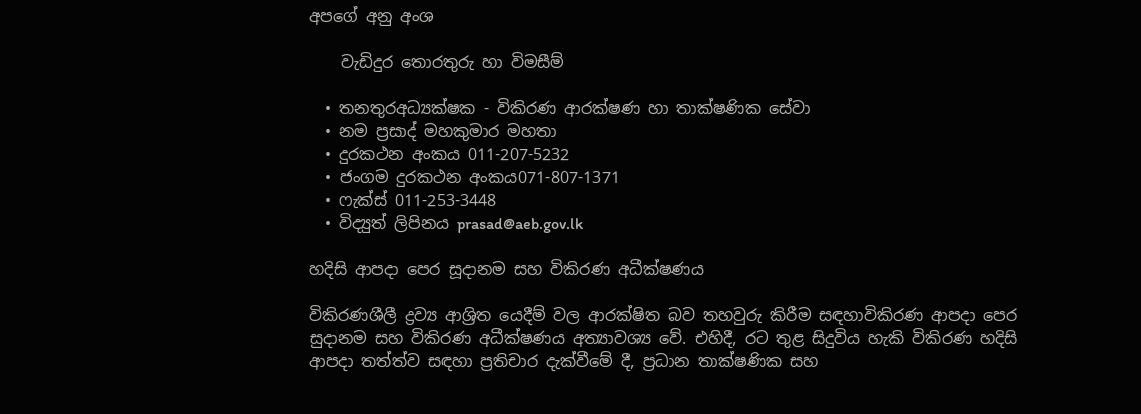අපගේ අනු අංශ

    වැඩිදුර තොරතුරු හා විමසීම්

  • තනතුරඅධ්‍යක්ෂක - විකිරණ ආරක්ෂණ හා තාක්ෂණික සේවා
  • නම ප්‍රසාද් මහකුමාර මහතා
  • දුරකථන අංකය 011-207-5232
  • ජංගම දුරකථන අංකය071-807-1371
  • ෆැක්ස් 011-253-3448
  • විද්‍යුත් ලිපිනය prasad@aeb.gov.lk

හදිසි ආපදා පෙර සූදානම සහ විකිරණ අධීක්ෂණය

විකිරණශීලී ද්‍රව්‍ය ආශ්‍රිත යෙදීම් වල ආරක්ෂිත බව තහවුරු කිරීම සඳහාවිකිරණ ආපදා පෙර සුදානම සහ විකිරණ අධීක්ෂණය අත්‍යාවශ්‍ය වේ. එහිදී, රට තුළ සිදුවිය හැකි විකිරණ හදිසි ආපදා තත්ත්ව සඳහා ප්‍රතිචාර දැක්වීමේ දී, ප්‍රධාන තාක්ෂණික සහ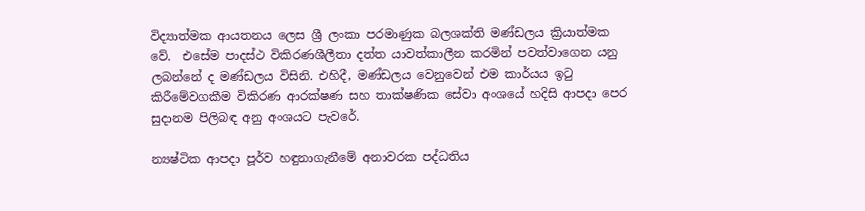විද්‍යාත්මක ආයතනය ලෙස ශ්‍රී ලංකා පරමාණුක බලශක්ති මණ්ඩලය ක්‍රියාත්මක වේ.  එසේම පාදස්ථ විකිරණශීලීතා දත්ත යාවත්කාලීන කරමින් පවත්වාගෙන යනු ලබන්නේ ද මණ්ඩලය විසිනි. එහිදී, මණ්ඩලය වෙනුවෙන් එම කාර්යය ඉටු කිරීමේවගකීම විකිරණ ආරක්ෂණ සහ තාක්ෂණික සේවා අංශයේ හදිසි ආපදා පෙර සුදානම පිලිබඳ අනු අංශයට පැවරේ.

න්‍යෂ්ටික ආපදා පූර්ව හඳුනාගැනීමේ අනාවරක පද්ධතිය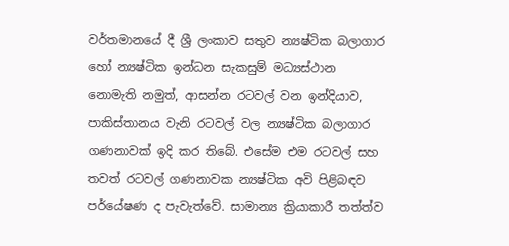වර්තමානයේ දී ශ්‍රී ලංකාව සතුව න්‍යෂ්ටික බලාගාර හෝ න්‍යෂ්ටික ඉන්ධන සැකසුම් මධ්‍යස්ථාන නොමැති නමුත්, ආසන්න රටවල් වන ඉන්දියාව, පාකිස්තානය වැනි රටවල් වල න්‍යෂ්ටික බලාගාර ගණනාවක් ඉදි කර තිබේ. එසේම එම රටවල් සහ තවත් රටවල් ගණනාවක න්‍යෂ්ටික අවි පිළිබඳව පර්යේෂණ ද පැවැත්වේ. සාමාන්‍ය ක්‍රියාකාරී තත්ත්ව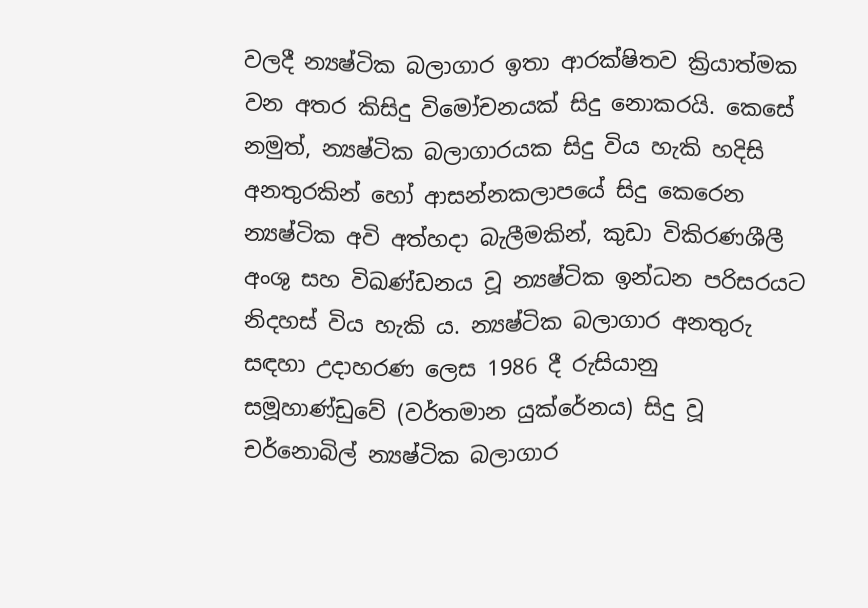වලදී න්‍යෂ්ටික බලාගාර ඉතා ආරක්ෂිතව ක්‍රියාත්මක වන අතර කිසිදු විමෝචනයක් සිදු නොකරයි. කෙසේ නමුත්, න්‍යෂ්ටික බලාගාරයක සිදු විය හැකි හදිසි අනතුරකින් හෝ ආසන්නකලාපයේ සිදු කෙරෙන න්‍යෂ්ටික අවි අත්හදා බැලීමකින්, කුඩා විකිරණශීලී අංශු සහ විඛණ්ඩනය වූ න්‍යෂ්ටික ඉන්ධන පරිසරයට නිදහස් විය හැකි ය. න්‍යෂ්ටික බලාගාර අනතුරු සඳහා උදාහරණ ලෙස 1986 දී රුසියානු සමූහාණ්ඩුවේ (වර්තමාන යුක්රේනය) සිදු වූ චර්නොබිල් න්‍යෂ්ටික බලාගාර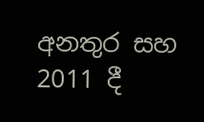අනතුර සහ 2011 දී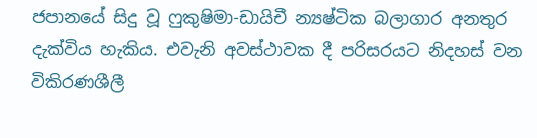ජපානයේ සිදු වූ ෆුකුෂිමා-ඩායිචී න්‍යෂ්ටික බලාගාර අනතුර දැක්විය හැකිය. එවැනි අවස්ථාවක දී පරිසරයට නිදහස් වන විකිරණශීලී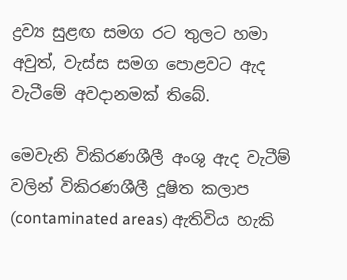ද්‍රව්‍ය සුළඟ සමග රට තුලට හමා අවුත්, වැස්ස සමග පොළවට ඇද වැටීමේ අවදානමක් තිබේ.

මෙවැනි විකිරණශීලී අංශු ඇද වැටීම් වලින් විකිරණශීලී දූෂිත කලාප (contaminated areas) ඇතිවිය හැකි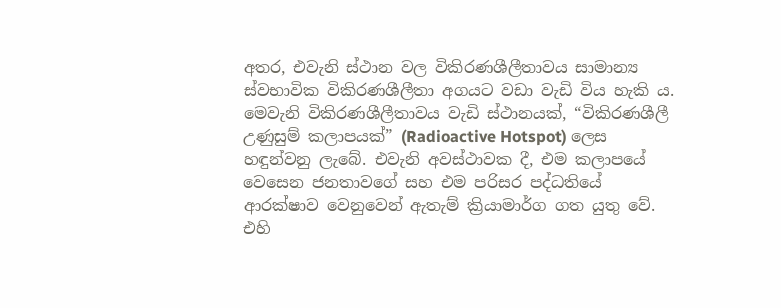අතර, එවැනි ස්ථාන වල විකිරණශීලීතාවය සාමාන්‍ය ස්වභාවික විකිරණශීලීතා අගයට වඩා වැඩි විය හැකි ය. මෙවැනි විකිරණශීලීතාවය වැඩි ස්ථානයක්, “විකිරණශීලී උණුසුම් කලාපයක්” (Radioactive Hotspot) ලෙස හඳුන්වනු ලැබේ. එවැනි අවස්ථාවක දී, එම කලාපයේ වෙසෙන ජනතාවගේ සහ එම පරිසර පද්ධතියේ ආරක්ෂාව වෙනුවෙන් ඇතැම් ක්‍රියාමාර්ග ගත යුතු වේ. එහි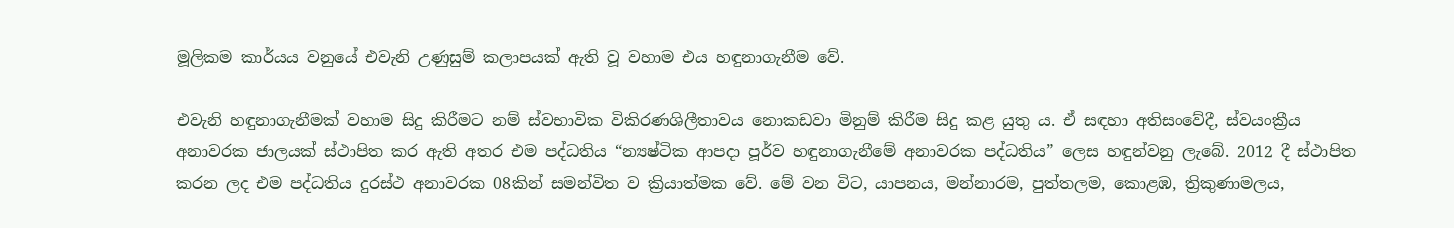මූලිකම කාර්යය වනුයේ එවැනි උණුසුම් කලාපයක් ඇති වූ වහාම එය හඳුනාගැනීම වේ.

එවැනි හඳුනාගැනීමක් වහාම සිදු කිරීමට නම් ස්වභාවික විකිරණශිලීතාවය නොකඩවා මිනුම් කිරීම සිදු කළ යුතු ය. ඒ සඳහා අතිසංවේදී, ස්වයංක්‍රීය අනාවරක ජාලයක් ස්ථාපිත කර ඇති අතර එම පද්ධතිය “න්‍යෂ්ටික ආපදා පූර්ව හඳුනාගැනීමේ අනාවරක පද්ධතිය” ලෙස හඳුන්වනු ලැබේ. 2012 දී ස්ථාපිත කරන ලද එම පද්ධතිය දුරස්ථ අනාවරක 08කින් සමන්විත ව ක්‍රියාත්මක වේ. මේ වන විට, යාපනය, මන්නාරම, පුත්තලම, කොළඹ, ත්‍රිකුණාමලය,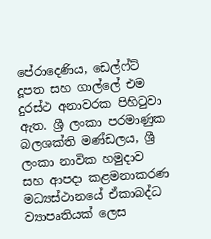පේරාදෙණිය, ඩෙල්ෆ්ට් දූපත සහ ගාල්ලේ එම දුරස්ථ අනාවරක පිහිටුවා ඇත. ශ්‍රී ලංකා පරමාණුක බලශක්ති මණ්ඩලය, ශ්‍රී ලංකා නාවික හමුදාව සහ ආපදා කළමනාකරණ මධ්‍යස්ථානයේ ඒකාබද්ධ ව්‍යාපෘතියක් ලෙස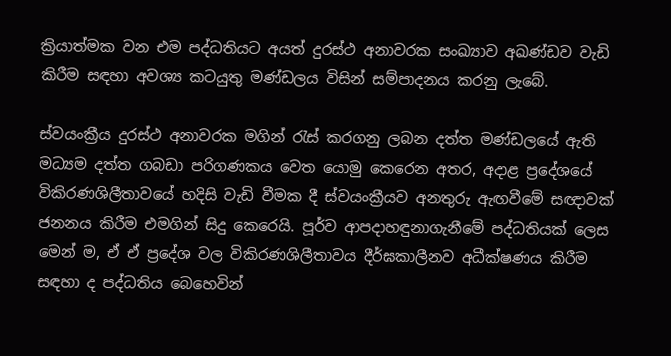ක්‍රියාත්මක වන එම පද්ධතියට අයත් දුරස්ථ අනාවරක සංඛ්‍යාව අඛණ්ඩව වැඩි කිරීම සඳහා අවශ්‍ය කටයුතු මණ්ඩලය විසින් සම්පාදනය කරනු ලැබේ.

ස්වයංක්‍රීය දුරස්ථ අනාවරක මගින් රැස් කරගනු ලබන දත්ත මණ්ඩලයේ ඇති මධ්‍යම දත්ත ගබඩා පරිගණකය වෙත යොමු කෙරෙන අතර, අදාළ ප්‍රදේශයේ  විකිරණශිලීතාවයේ හදිසි වැඩි වීමක දී ස්වයංක්‍රීයව අනතුරු ඇඟවීමේ සඥාවක් ජනනය කිරීම එමගින් සිදු කෙරෙයි. පූර්ව ආපදාහඳුනාගැනීමේ පද්ධතියක් ලෙස මෙන් ම, ඒ ඒ ප්‍රදේශ වල විකිරණශිලීතාවය දීර්ඝකාලීනව අධීක්ෂණය කිරීම සඳහා ද පද්ධතිය බෙහෙවින්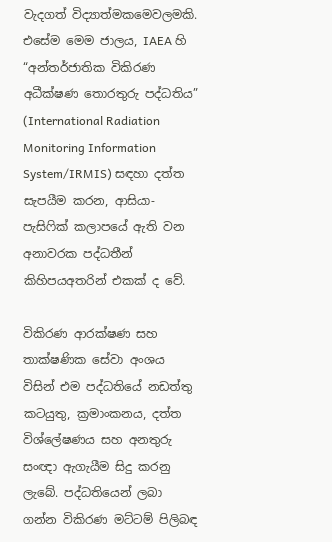වැදගත් විද්‍යාත්මකමෙවලමකි. එසේම මෙම ජාලය, IAEA හි “අන්තර්ජාතික විකිරණ අධීක්ෂණ තොරතුරු පද්ධතිය” (International Radiation Monitoring Information System/IRMIS) සඳහා දත්ත සැපයීම කරන, ආසියා-පැසිෆික් කලාපයේ ඇති වන අනාවරක පද්ධතීන් කිහිපයඅතරින් එකක් ද වේ.

විකිරණ ආරක්ෂණ සහ තාක්ෂණික සේවා අංශය විසින් එම පද්ධතියේ නඩත්තු කටයුතු, ක්‍රමාංකනය, දත්ත විශ්ලේෂණය සහ අනතුරු සංඥා ඇගැයීම සිදු කරනු ලැබේ. පද්ධතියෙන් ලබා ගන්න විකිරණ මට්ටම් පිලිබඳ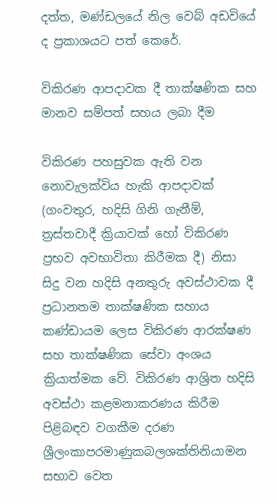දත්ත, මණ්ඩලයේ නිල වෙබ් අඩවියේ ද ප්‍රකාශයට පත් කෙරේ.

විකිරණ ආපදාවක දී තාක්ෂණික සහ මානව සම්පත් සහය ලබා දීම

විකිරණ පහසුවක ඇති වන නොවැලක්විය හැකි ආපදාවක් (ගංවතුර, හදිසි ගිනි ගැනීම්, ත්‍රස්තවාදී ක්‍රියාවක් හෝ විකිරණ ප්‍රභව අවභාවිතා කිරීමක දී) නිසා සිදු වන හදිසි අනතුරු අවස්ථාවක දී ප්‍රධානතම තාක්ෂණික සහාය කණ්ඩායම ලෙස විකිරණ ආරක්ෂණ සහ තාක්ෂණික සේවා අංශය ක්‍රියාත්මක වේ. විකිරණ ආශ්‍රිත හදිසි අවස්ථා කළමනාකරණය කිරීම පිළිබඳව වගකීම දරණ ශ්‍රීලංකාපරමාණුකබලශක්තිනියාමන සභාව වෙත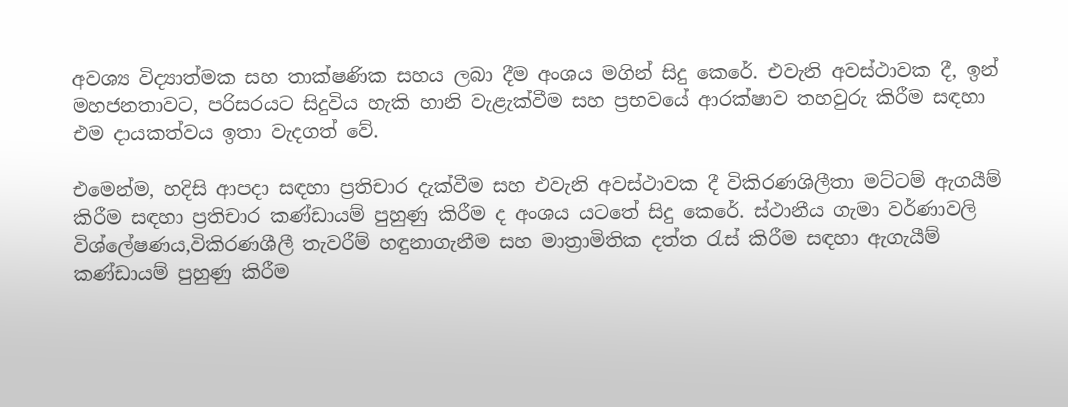අවශ්‍ය විද්‍යාත්මක සහ තාක්ෂණික සහය ලබා දීම අංශය මගින් සිදු කෙරේ. එවැනි අවස්ථාවක දී, ඉන් මහජනතාවට, පරිසරයට සිදුවිය හැකි හානි වැළැක්වීම සහ ප්‍රභවයේ ආරක්ෂාව තහවුරු කිරීම සඳහා එම දායකත්වය ඉතා වැදගත් වේ.

එමෙන්ම, හදිසි ආපදා සඳහා ප්‍රතිචාර දැක්වීම සහ එවැනි අවස්ථාවක දී විකිරණශිලීතා මට්ටම් ඇගයීම් කිරීම සඳහා ප්‍රතිචාර කණ්ඩායම් පුහුණු කිරීම ද අංශය යටතේ සිදු කෙරේ. ස්ථානීය ගැමා වර්ණාවලි විශ්ලේෂණය,විකිරණශීලී තැවරීම් හඳුනාගැනීම සහ මාත්‍රාමිතික දත්ත රැස් කිරීම සඳහා ඇගැයීම් කණ්ඩායම් පුහුණු කිරීම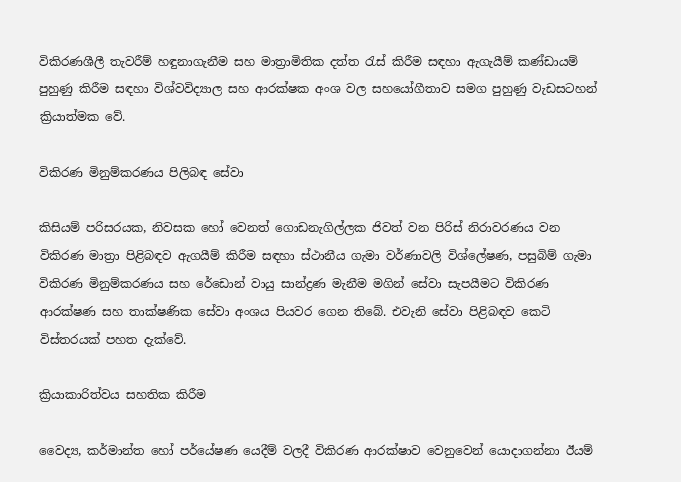විකිරණශීලී තැවරීම් හඳුනාගැනීම සහ මාත්‍රාමිතික දත්ත රැස් කිරීම සඳහා ඇගැයීම් කණ්ඩායම් පුහුණු කිරීම සඳහා විශ්වවිද්‍යාල සහ ආරක්ෂක අංශ වල සහයෝගීතාව සමග පුහුණු වැඩසටහන් ක්‍රියාත්මක වේ.

විකිරණ මිනුම්කරණය පිලිබඳ සේවා

කිසියම් පරිසරයක, නිවසක හෝ වෙනත් ගොඩනැගිල්ලක ජිවත් වන පිරිස් නිරාවරණය වන විකිරණ මාත්‍රා පිළිබඳව ඇගයීම් කිරීම සඳහා ස්ථානීය ගැමා වර්ණාවලි විශ්ලේෂණ, පසුබිම් ගැමා විකිරණ මිනුම්කරණය සහ රේඩොන් වායු සාන්ද්‍රණ මැනීම මගින් සේවා සැපයීමට විකිරණ ආරක්ෂණ සහ තාක්ෂණික සේවා අංශය පියවර ගෙන තිබේ. එවැනි සේවා පිළිබඳව කෙටි විස්තරයක් පහත දැක්වේ.

ක්‍රියාකාරිත්වය සහතික කිරීම

වෛද්‍ය, කර්මාන්ත හෝ පර්යේෂණ යෙදීම් වලදී විකිරණ ආරක්ෂාව වෙනුවෙන් යොදාගන්නා ඊයම්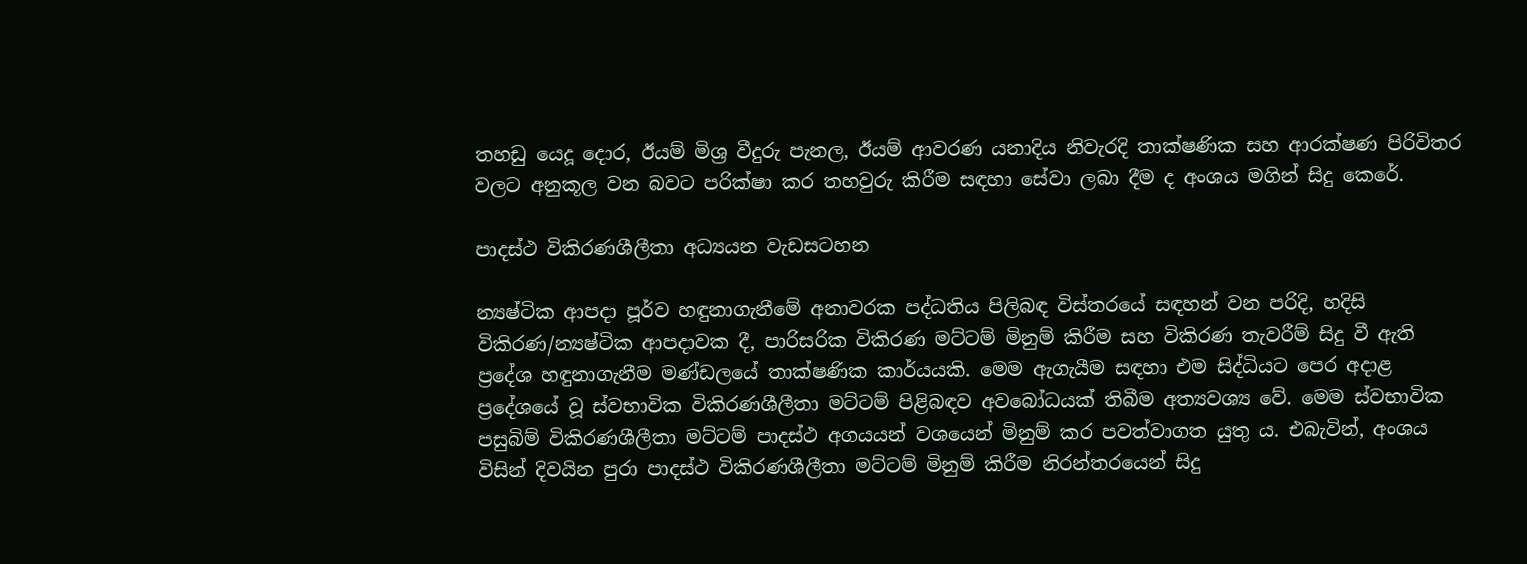තහඩු යෙදූ දොර, ඊයම් මිශ්‍ර වීදුරු පැනල, ඊයම් ආවරණ යනාදිය නිවැරදි තාක්ෂණික සහ ආරක්ෂණ පිරිවිතර වලට අනුකූල වන බවට පරික්ෂා කර තහවුරු කිරීම සඳහා සේවා ලබා දීම ද අංශය මගින් සිදු කෙරේ.

පාදස්ථ විකිරණශීලීතා අධ්‍යයන වැඩසටහන

න්‍යෂ්ටික ආපදා පූර්ව හඳුනාගැනීමේ අනාවරක පද්ධතිය පිලිබඳ විස්තරයේ සඳහන් වන පරිදි, හදිසි විකිරණ/න්‍යෂ්ටික ආපදාවක දී, පාරිසරික විකිරණ මට්ටම් මිනුම් කිරීම සහ විකිරණ තැවරීම් සිදු වී ඇති ප්‍රදේශ හඳුනාගැනීම මණ්ඩලයේ තාක්ෂණික කාර්යයකි. මෙම ඇගැයීම සඳහා එම සිද්ධියට පෙර අදාළ ප්‍රදේශයේ වූ ස්වභාවික විකිරණශීලීතා මට්ටම් පිළිබඳව අවබෝධයක් තිබීම අත්‍යවශ්‍ය වේ. මෙම ස්වභාවික පසුබිම් විකිරණශීලීතා මට්ටම් පාදස්ථ අගයයන් වශයෙන් මිනුම් කර පවත්වාගත යුතු ය. එබැවින්, අංශය විසින් දිවයින පුරා පාදස්ථ විකිරණශීලීතා මට්ටම් මිනුම් කිරීම නිරන්තරයෙන් සිදු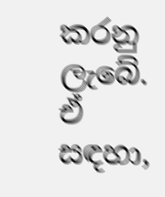කරනු ලැබේ. ඒ සඳහා,